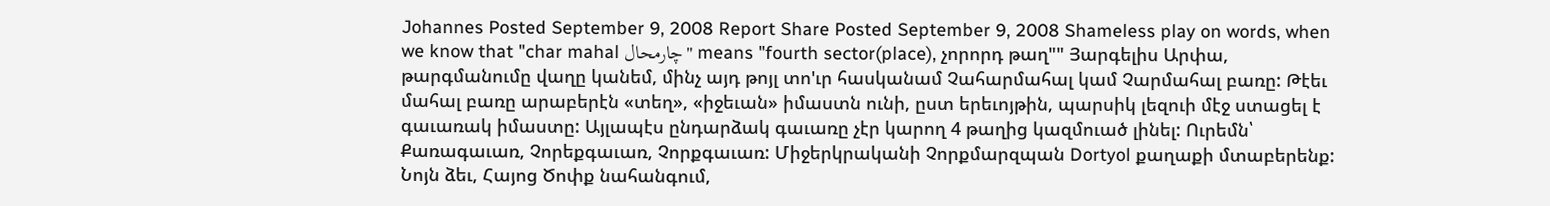Johannes Posted September 9, 2008 Report Share Posted September 9, 2008 Shameless play on words, when we know that "char mahal چارمحال" means "fourth sector(place), չորորդ թաղ"" Յարգելիս Արփա, թարգմանումը վաղը կանեմ, մինչ այդ թոյլ տո'ւր հասկանամ Չահարմահալ կամ Չարմահալ բառը: Թէեւ մահալ բառը արաբերէն «տեղ», «իջեւան» իմաստն ունի, ըստ երեւոյթին, պարսիկ լեզուի մէջ ստացել է գաւառակ իմաստը: Այլապէս ընդարձակ գաւառը չէր կարող 4 թաղից կազմուած լինել: Ուրեմն՝ Քառագաւառ, Չորեքգաւառ, Չորքգաւառ: Միջերկրականի Չորքմարզպան Dortyol քաղաքի մտաբերենք: Նոյն ձեւ, Հայոց Ծոփք նահանգում,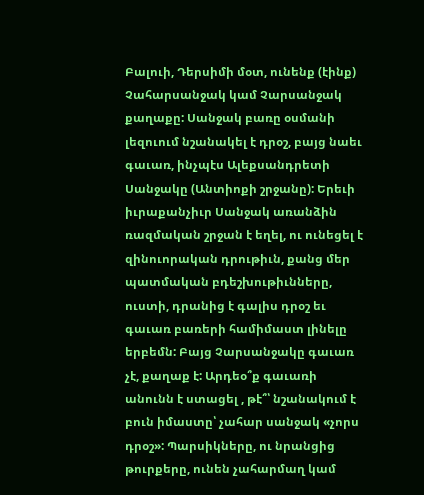Բալուի, Դերսիմի մօտ, ունենք (էինք) Չահարսանջակ կամ Չարսանջակ քաղաքը: Սանջակ բառը օսմանի լեզուում նշանակել է դրօշ, բայց նաեւ գաւառ, ինչպէս Ալեքսանդրետի Սանջակը (Անտիոքի շրջանը): Երեւի իւրաքանչիւր Սանջակ առանձին ռազմական շրջան է եղել, ու ունեցել է զինուորական դրութիւն, քանց մեր պատմական բդեշխութիւնները, ուստի, դրանից է գալիս դրօշ եւ գաւառ բառերի համիմաստ լինելը երբեմն: Բայց Չարսանջակը գաւառ չէ, քաղաք է: Արդեօ՞ք գաւառի անունն է ստացել , թէ՞՝ նշանակում է բուն իմաստը՝ չահար սանջակ «չորս դրօշ»: Պարսիկները, ու նրանցից թուրքերը, ունեն չահարմաղ կամ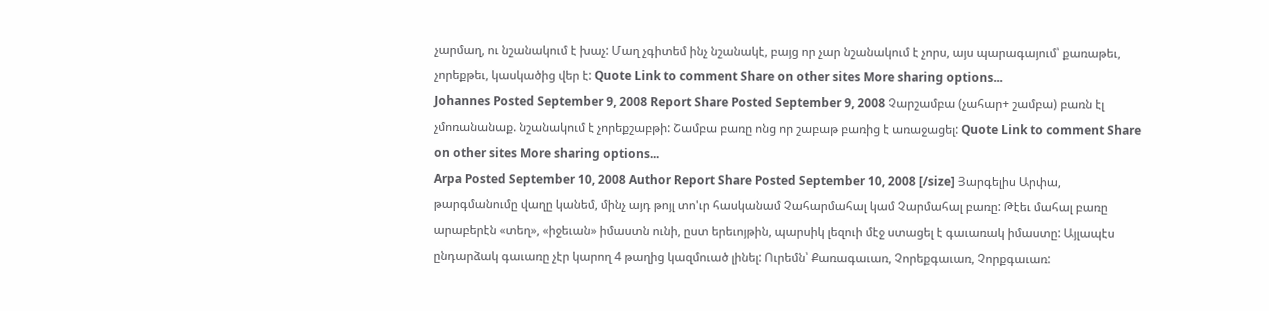չարմաղ, ու նշանակում է խաչ: Մաղ չգիտեմ ինչ նշանակէ, բայց որ չար նշանակում է չորս, այս պարագայում՝ քառաթեւ, չորեքթեւ, կասկածից վեր է: Quote Link to comment Share on other sites More sharing options...
Johannes Posted September 9, 2008 Report Share Posted September 9, 2008 Չարշամբա (չահար+ շամբա) բառն էլ չմոռանանաք. նշանակում է չորեքշաբթի: Շամբա բառը ոնց որ շաբաթ բառից է առաջացել: Quote Link to comment Share on other sites More sharing options...
Arpa Posted September 10, 2008 Author Report Share Posted September 10, 2008 [/size] Յարգելիս Արփա, թարգմանումը վաղը կանեմ, մինչ այդ թոյլ տո'ւր հասկանամ Չահարմահալ կամ Չարմահալ բառը: Թէեւ մահալ բառը արաբերէն «տեղ», «իջեւան» իմաստն ունի, ըստ երեւոյթին, պարսիկ լեզուի մէջ ստացել է գաւառակ իմաստը: Այլապէս ընդարձակ գաւառը չէր կարող 4 թաղից կազմուած լինել: Ուրեմն՝ Քառագաւառ, Չորեքգաւառ, Չորքգաւառ: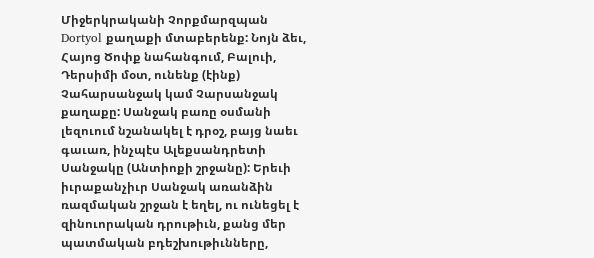Միջերկրականի Չորքմարզպան Dortyol քաղաքի մտաբերենք: Նոյն ձեւ, Հայոց Ծոփք նահանգում, Բալուի, Դերսիմի մօտ, ունենք (էինք) Չահարսանջակ կամ Չարսանջակ քաղաքը: Սանջակ բառը օսմանի լեզուում նշանակել է դրօշ, բայց նաեւ գաւառ, ինչպէս Ալեքսանդրետի Սանջակը (Անտիոքի շրջանը): Երեւի իւրաքանչիւր Սանջակ առանձին ռազմական շրջան է եղել, ու ունեցել է զինուորական դրութիւն, քանց մեր պատմական բդեշխութիւնները,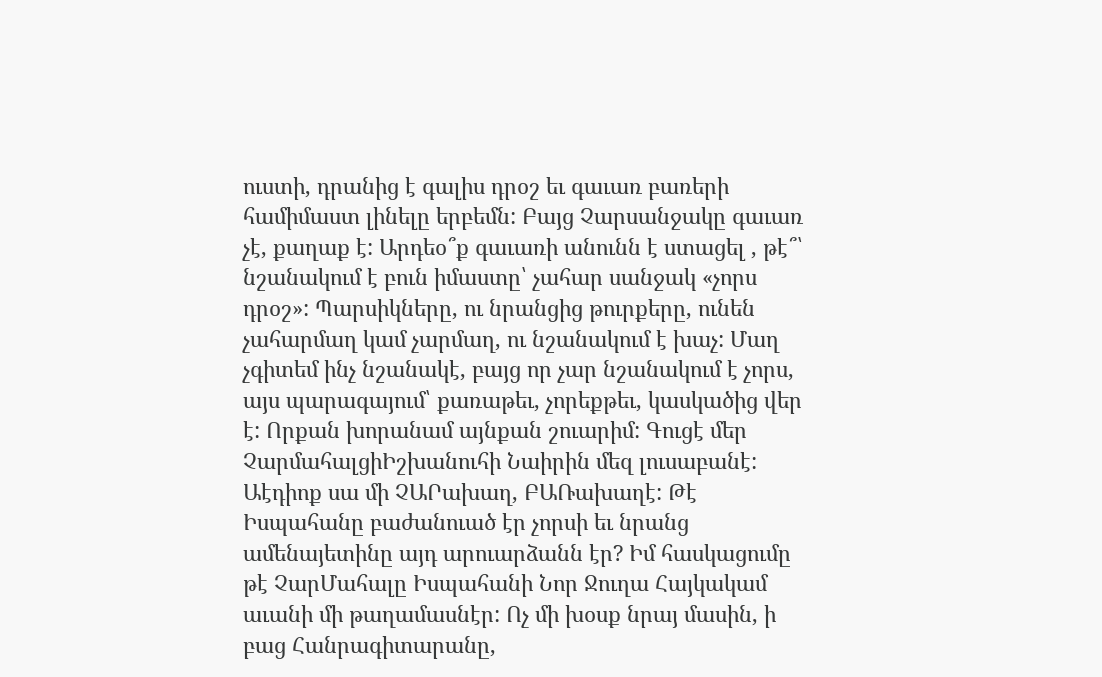ուստի, դրանից է գալիս դրօշ եւ գաւառ բառերի համիմաստ լինելը երբեմն: Բայց Չարսանջակը գաւառ չէ, քաղաք է: Արդեօ՞ք գաւառի անունն է ստացել , թէ՞՝ նշանակում է բուն իմաստը՝ չահար սանջակ «չորս դրօշ»: Պարսիկները, ու նրանցից թուրքերը, ունեն չահարմաղ կամ չարմաղ, ու նշանակում է խաչ: Մաղ չգիտեմ ինչ նշանակէ, բայց որ չար նշանակում է չորս, այս պարագայում՝ քառաթեւ, չորեքթեւ, կասկածից վեր է: Որքան խորանամ այնքան շուարիմ: Գուցէ մեր ՉարմահալցիԻշխանուհի Նաիրին մեզ լուսաբանէ: Աէդիոք սա մի ՉԱՐախաղ, ԲԱՌախաղէ: Թէ Իսպահանը բաժանուած էր չորսի եւ նրանց ամենայետինը այդ արուարձանն էր? Իմ հասկացումը թէ ՉարՄահալը Իսպահանի Նոր Ջուղա Հայկակամ աւանի մի թաղամասնէր: Ոչ մի խօսք նրայ մասին, ի բաց Հանրագիտարանը,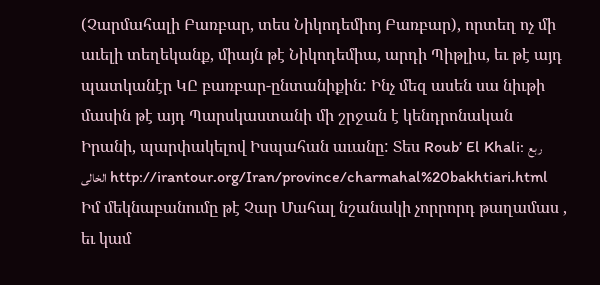(Չարմահալի Բառբար, տես Նիկոդեմիոյ Բառբար), որտեղ ոչ մի աւելի տեղեկանք, միայն թէ Նիկոդեմիա, արդի Պիթլիս, եւ թէ այդ պատկանէր ԿԸ բառբար-ընտանիքին: Ինչ մեզ ասեն սա նիւթի մասին թէ այդ Պարսկաստանի մի շրջան է կենդրոնական Իրանի, պարփակելով Իսպահան աւանը: Տես Roub’ El Khali: ربع الخالی http://irantour.org/Iran/province/charmahal%20bakhtiari.html Իմ մեկնաբանումը թէ Չար Մահալ նշանակի չորրորդ թաղամաս , եւ կամ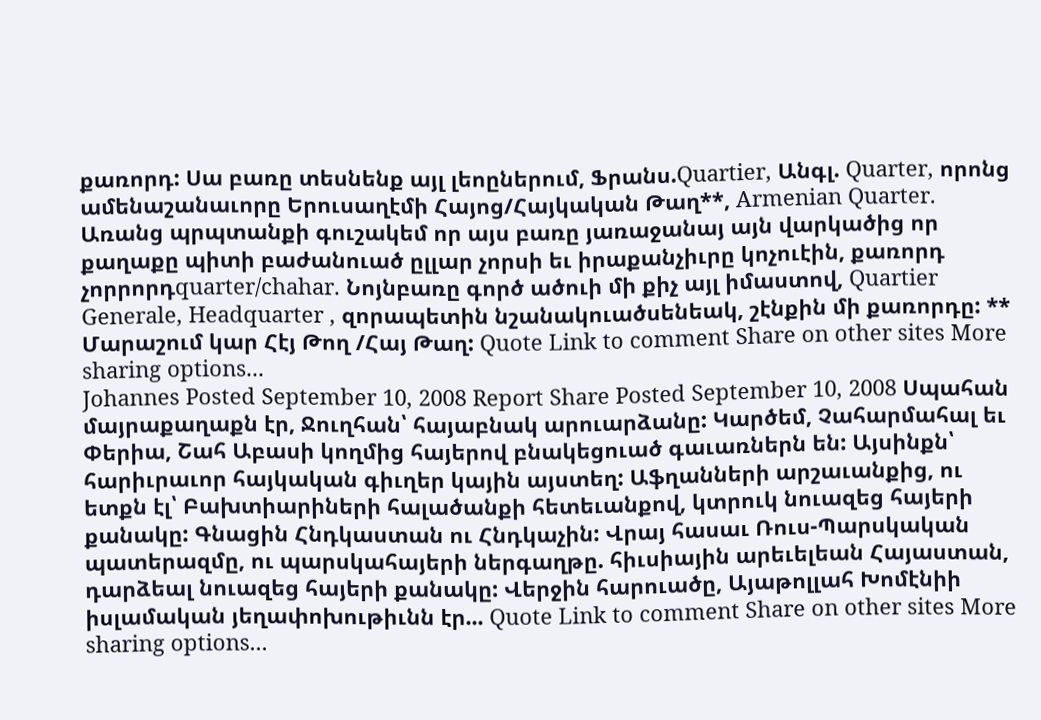քառորդ: Սա բառը տեսնենք այլ լեոըներում, Ֆրանս.Quartier, Անգլ. Quarter, որոնց ամենաշանաւորը Երուսաղէմի Հայոց/Հայկական Թաղ**, Armenian Quarter. Առանց պրպտանքի գուշակեմ որ այս բառը յառաջանայ այն վարկածից որ քաղաքը պիտի բաժանուած ըլլար չորսի եւ իրաքանչիւրը կոչուէին, քառորդ չորրորդquarter/chahar. Նոյնբառը գործ ածուի մի քիչ այլ իմաստով, Quartier Generale, Headquarter , զորապետին նշանակուածսենեակ, շէնքին մի քառորդը: ** Մարաշում կար Հէյ Թող /Հայ Թաղ: Quote Link to comment Share on other sites More sharing options...
Johannes Posted September 10, 2008 Report Share Posted September 10, 2008 Սպահան մայրաքաղաքն էր, Ջուղհան՝ հայաբնակ արուարձանը: Կարծեմ, Չահարմահալ եւ Փերիա, Շահ Աբասի կողմից հայերով բնակեցուած գաւառներն են: Այսինքն՝ հարիւրաւոր հայկական գիւղեր կային այստեղ: Աֆղանների արշաւանքից, ու ետքն էլ՝ Բախտիարիների հալածանքի հետեւանքով, կտրուկ նուազեց հայերի քանակը: Գնացին Հնդկաստան ու Հնդկաչին: Վրայ հասաւ Ռուս-Պարսկական պատերազմը, ու պարսկահայերի ներգաղթը. հիւսիային արեւելեան Հայաստան, դարձեալ նուազեց հայերի քանակը: Վերջին հարուածը, Այաթոլլահ Խոմէնիի իսլամական յեղափոխութիւնն էր... Quote Link to comment Share on other sites More sharing options...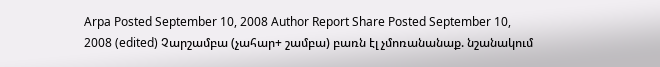Arpa Posted September 10, 2008 Author Report Share Posted September 10, 2008 (edited) Չարշամբա (չահար+ շամբա) բառն էլ չմոռանանաք. նշանակում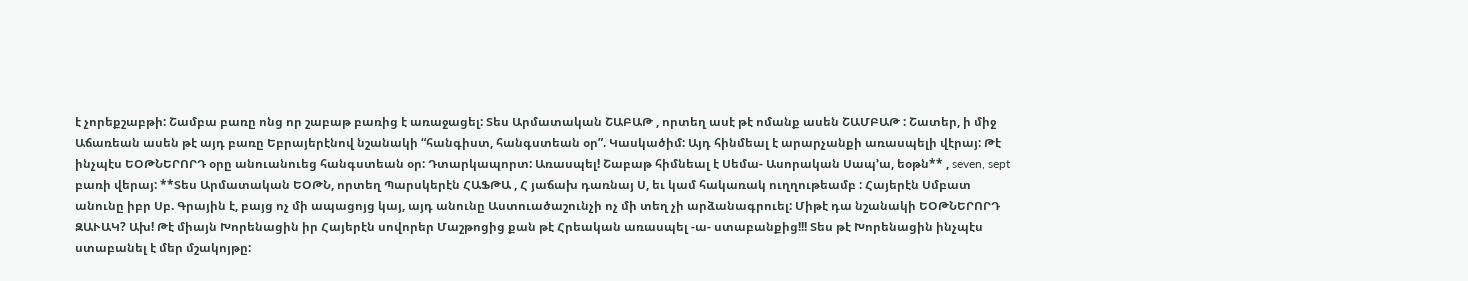է չորեքշաբթի: Շամբա բառը ոնց որ շաբաթ բառից է առաջացել: Տես Արմատական ՇԱԲԱԹ , որտեղ ասէ թէ ոմանք ասեն ՇԱՄԲԱԹ : Շատեր, ի միջ Աճառեան ասեն թէ այդ բառը Եբրայերէնով նշանակի “հանգիստ, հանգստեան օր”. Կասկածիմ: Այդ հինմեալ է արարչանքի առասպելի վէրայ: Թէ ինչպէս ԵՕԹՆԵՐՈՐԴ օրը անուանուեց հանգստեան օր: Դտարկապորտ: Առասպել! Շաբաթ հիմնեալ է Սեմա- Ասորական Սապ’ա, եօթն** , seven, sept բառի վերայ: **Տես Արմատական ԵՕԹՆ, որտեղ Պարսկերէն ՀԱՖԹԱ , Հ յաճախ դառնայ Ս, եւ կամ հակառակ ուղղութեամբ : Հայերէն Սմբատ անունը իբր Սբ. Գրային է, բայց ոչ մի ապացոյց կայ, այդ անունը Աստուածաշունչի ոչ մի տեղ չի արձանագրուել: Միթէ դա նշանակի ԵՕԹՆԵՐՈՐԴ ԶԱՒԱԿ? Ախ! Թէ միայն Խորենացին իր Հայերէն սովորեր Մաշթոցից քան թէ Հրեական առասպել -ա- ստաբանքից!!! Տես թէ Խորենացին ինչպէս ստաբանել է մեր մշակոյթը: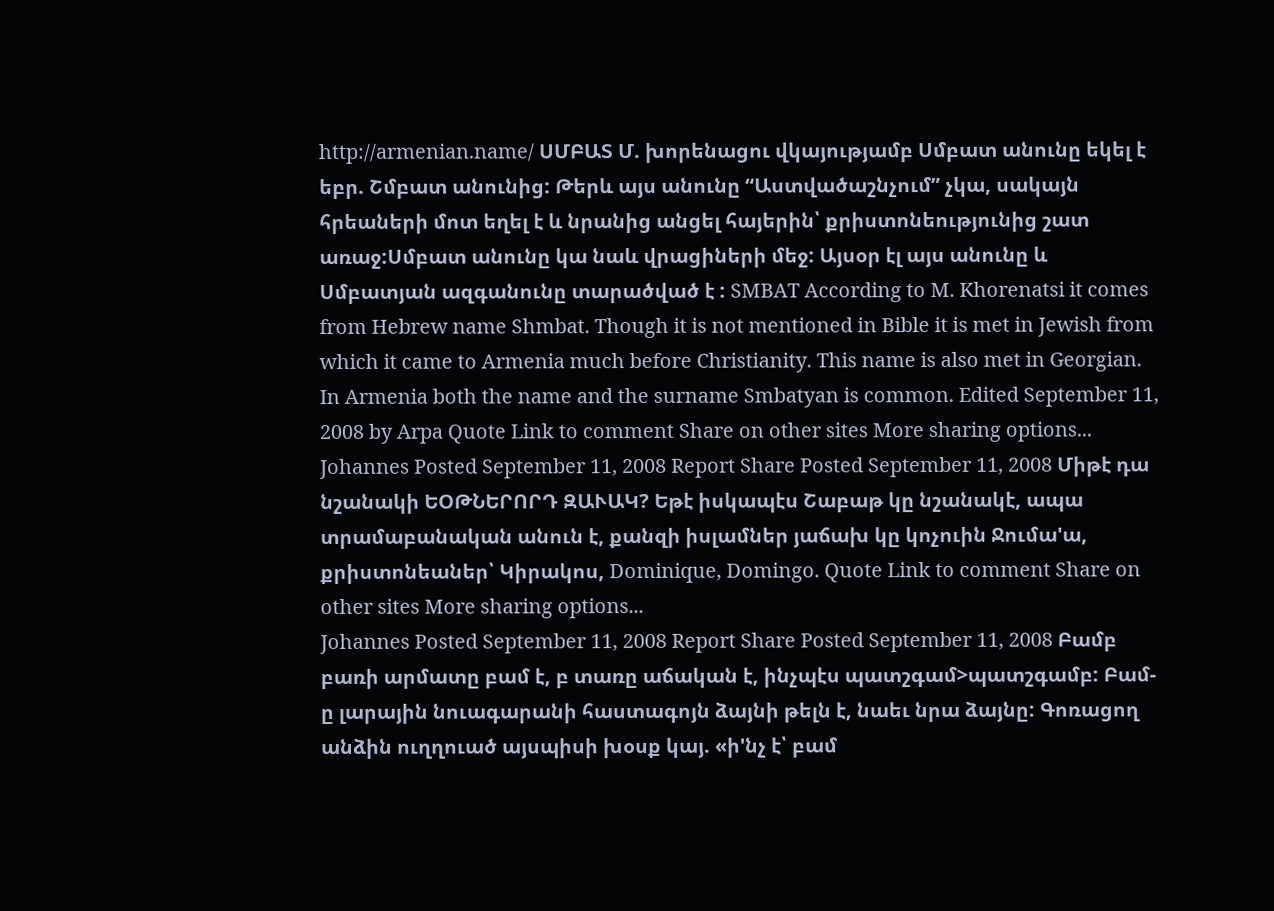http://armenian.name/ ՍՄԲԱՏ Մ. խորենացու վկայությամբ Սմբատ անունը եկել է եբր. Շմբատ անունից: Թերև այս անունը “Աստվածաշնչում” չկա, սակայն հրեաների մոտ եղել է և նրանից անցել հայերին՝ քրիստոնեությունից շատ առաջ:Սմբատ անունը կա նաև վրացիների մեջ: Այսօր էլ այս անունը և Սմբատյան ազգանունը տարածված է : SMBAT According to M. Khorenatsi it comes from Hebrew name Shmbat. Though it is not mentioned in Bible it is met in Jewish from which it came to Armenia much before Christianity. This name is also met in Georgian. In Armenia both the name and the surname Smbatyan is common. Edited September 11, 2008 by Arpa Quote Link to comment Share on other sites More sharing options...
Johannes Posted September 11, 2008 Report Share Posted September 11, 2008 Միթէ դա նշանակի ԵՕԹՆԵՐՈՐԴ ԶԱՒԱԿ? Եթէ իսկապէս Շաբաթ կը նշանակէ, ապա տրամաբանական անուն է, քանզի իսլամներ յաճախ կը կոչուին Ջումա'ա, քրիստոնեաներ՝ Կիրակոս, Dominique, Domingo. Quote Link to comment Share on other sites More sharing options...
Johannes Posted September 11, 2008 Report Share Posted September 11, 2008 Բամբ բառի արմատը բամ է, բ տառը աճական է, ինչպէս պատշգամ>պատշգամբ: Բամ-ը լարային նուագարանի հաստագոյն ձայնի թելն է, նաեւ նրա ձայնը: Գոռացող անձին ուղղուած այսպիսի խօսք կայ. «ի'նչ է՝ բամ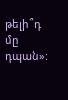թելի՞դ մը դպան»: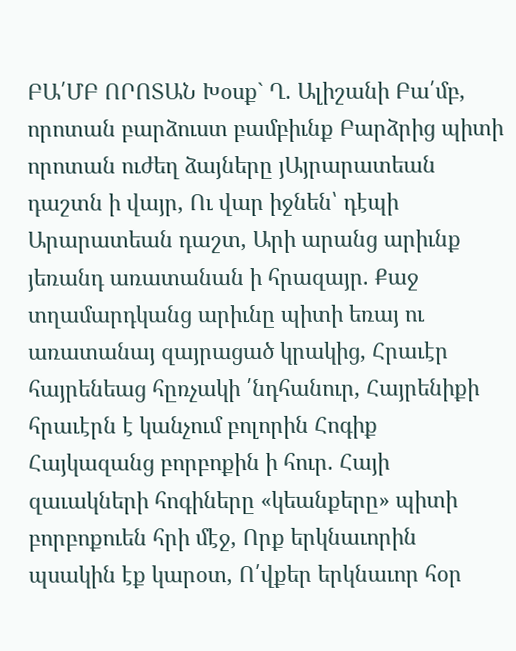ԲԱ՛ՄԲ ՈՐՈՏԱՆ Խօսք` Ղ. Ալիշանի Բա՛մբ, որոտան բարձուստ բամբիւնք Բարձրից պիտի որոտան ուժեղ ձայները յԱյրարատեան դաշտն ի վայր, Ու վար իջնեն՝ դէպի Արարատեան դաշտ, Արի արանց արիւնք յեռանդ առատանան ի հրազայր. Քաջ տղամարդկանց արիւնը պիտի եռայ ու առատանայ զայրացած կրակից, Հրաւէր հայրենեաց հըռչակի ՛նդհանուր, Հայրենիքի հրաւէրն է կանչում բոլորին Հոգիք Հայկազանց բորբոքին ի հուր. Հայի զաւակների հոգիները «կեանքերը» պիտի բորբոքուեն հրի մէջ, Որք երկնաւորին պսակին էք կարօտ, Ո՛վքեր երկնաւոր հօր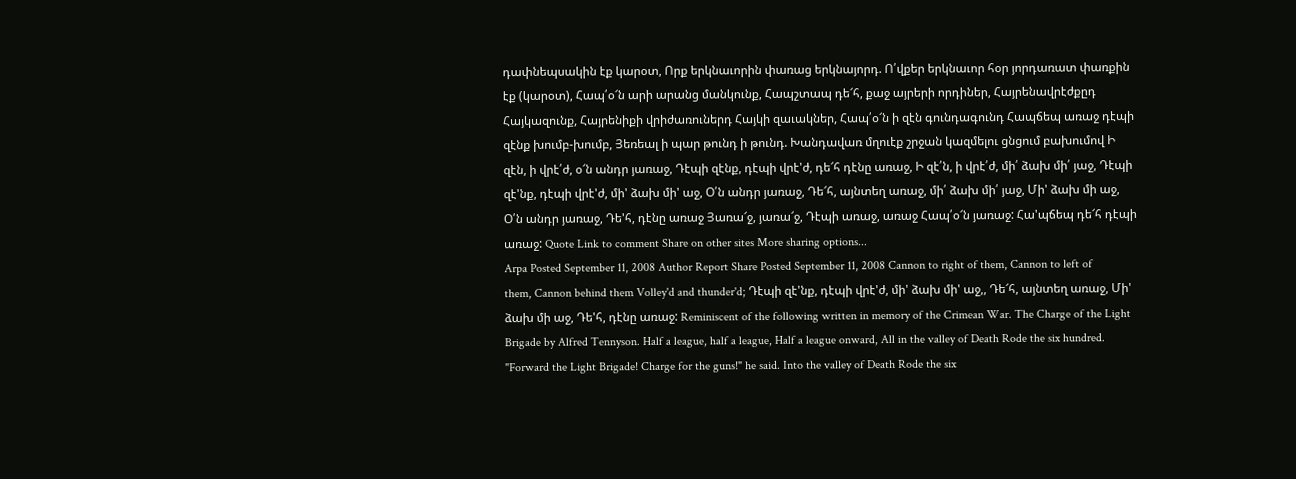դափնեպսակին էք կարօտ, Որք երկնաւորին փառաց երկնայորդ. Ո՛վքեր երկնաւոր հօր յորդառատ փառքին էք (կարօտ), Հապ՛օ՜ն արի արանց մանկունք, Հապշտապ դե՜հ, քաջ այրերի որդիներ, Հայրենավրէժքըդ Հայկազունք, Հայրենիքի վրիժառուներդ Հայկի զաւակներ, Հապ՛օ՜ն ի զէն գունդագունդ Հապճեպ առաջ դէպի զէնք խումբ-խումբ, Յեռեալ ի պար թունդ ի թունդ. Խանդավառ մղուէք շրջան կազմելու ցնցում բախումով Ի զէն, ի վրէ՛ժ, օ՜ն անդր յառաջ, Դէպի զէնք, դէպի վրէ'ժ, դե՜հ դէնը առաջ, Ի զէ՛ն, ի վրէ՛ժ, մի՛ ձախ մի՛ յաջ, Դէպի զէ'նք, դէպի վրէ'ժ, մի' ձախ մի' աջ, Օ՛ն անդր յառաջ, Դե՜հ, այնտեղ առաջ, մի՛ ձախ մի՛ յաջ, Մի' ձախ մի աջ, Օ՛ն անդր յառաջ, Դե'հ, դէնը առաջ Յառա՜ջ, յառա՜ջ, Դէպի առաջ, առաջ Հապ՛օ՜ն յառաջ: Հա'պճեպ դե՜հ դէպի առաջ: Quote Link to comment Share on other sites More sharing options...
Arpa Posted September 11, 2008 Author Report Share Posted September 11, 2008 Cannon to right of them, Cannon to left of them, Cannon behind them Volley'd and thunder'd; Դէպի զէ'նք, դէպի վրէ'ժ, մի' ձախ մի' աջ,, Դե՜հ, այնտեղ առաջ, Մի' ձախ մի աջ, Դե'հ, դէնը առաջ: Reminiscent of the following written in memory of the Crimean War. The Charge of the Light Brigade by Alfred Tennyson. Half a league, half a league, Half a league onward, All in the valley of Death Rode the six hundred. "Forward the Light Brigade! Charge for the guns!" he said. Into the valley of Death Rode the six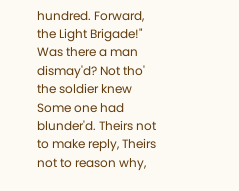hundred. Forward, the Light Brigade!" Was there a man dismay'd? Not tho' the soldier knew Some one had blunder'd. Theirs not to make reply, Theirs not to reason why,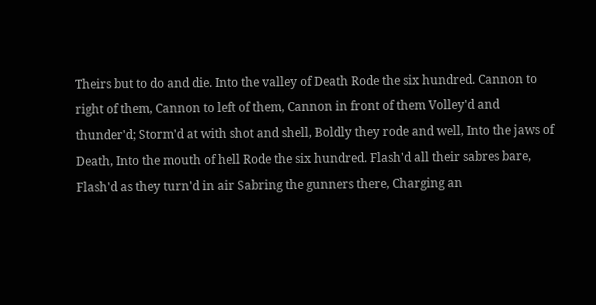Theirs but to do and die. Into the valley of Death Rode the six hundred. Cannon to right of them, Cannon to left of them, Cannon in front of them Volley'd and thunder'd; Storm'd at with shot and shell, Boldly they rode and well, Into the jaws of Death, Into the mouth of hell Rode the six hundred. Flash'd all their sabres bare, Flash'd as they turn'd in air Sabring the gunners there, Charging an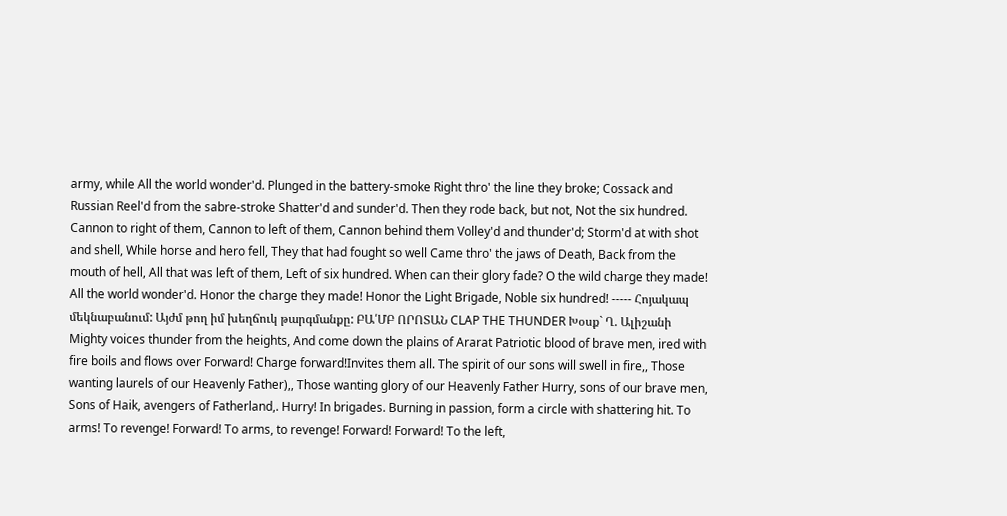army, while All the world wonder'd. Plunged in the battery-smoke Right thro' the line they broke; Cossack and Russian Reel'd from the sabre-stroke Shatter'd and sunder'd. Then they rode back, but not, Not the six hundred. Cannon to right of them, Cannon to left of them, Cannon behind them Volley'd and thunder'd; Storm'd at with shot and shell, While horse and hero fell, They that had fought so well Came thro' the jaws of Death, Back from the mouth of hell, All that was left of them, Left of six hundred. When can their glory fade? O the wild charge they made! All the world wonder'd. Honor the charge they made! Honor the Light Brigade, Noble six hundred! ----- Հոյակապ մեկնաբանում: Այժմ թող իմ խեղճուկ թարգմանքը: ԲԱ՛ՄԲ ՈՐՈՏԱՆ CLAP THE THUNDER Խօսք` Ղ. Ալիշանի Mighty voices thunder from the heights, And come down the plains of Ararat Patriotic blood of brave men, ired with fire boils and flows over Forward! Charge forward!Invites them all. The spirit of our sons will swell in fire,, Those wanting laurels of our Heavenly Father),, Those wanting glory of our Heavenly Father Hurry, sons of our brave men, Sons of Haik, avengers of Fatherland,. Hurry! In brigades. Burning in passion, form a circle with shattering hit. To arms! To revenge! Forward! To arms, to revenge! Forward! Forward! To the left,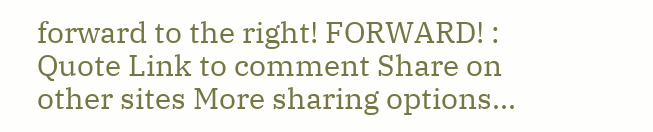forward to the right! FORWARD! : Quote Link to comment Share on other sites More sharing options...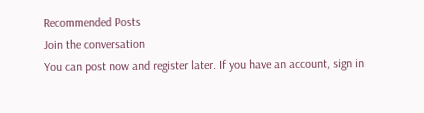Recommended Posts
Join the conversation
You can post now and register later. If you have an account, sign in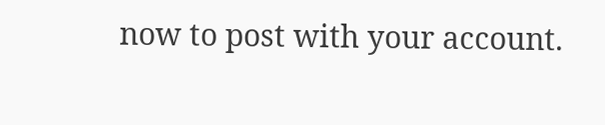now to post with your account.